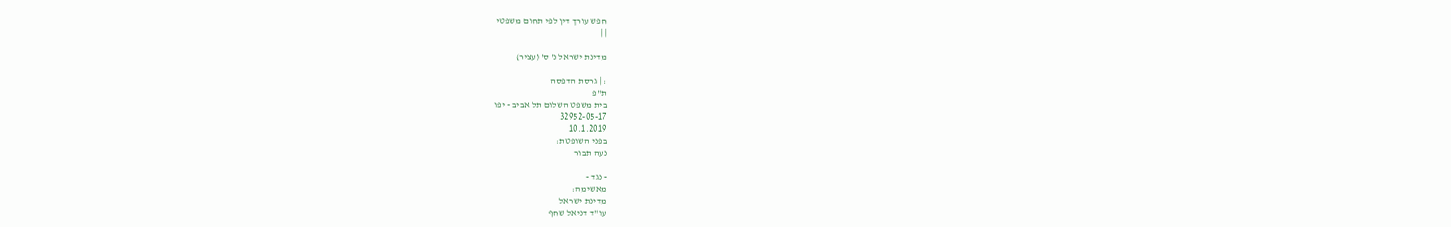חפש עורך דין לפי תחום משפטי
| |

מדינת ישראל נ' ס' (עציר)

: | גרסת הדפסה
ת"פ
בית משפט השלום תל אביב - יפו
32952-05-17
10.1.2019
בפני השופטת:
נעה תבור

- נגד -
מאשימה:
מדינת ישראל
עו"ד דניאל שחף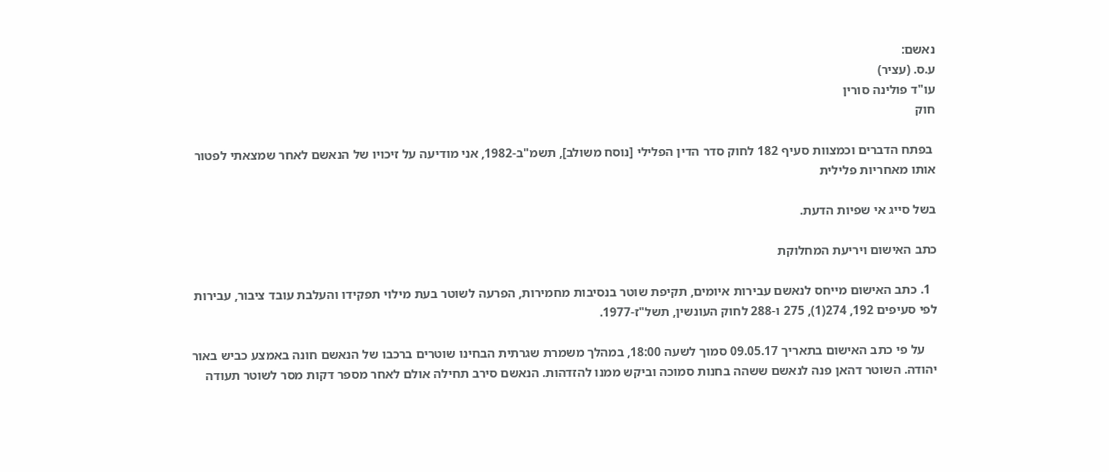נאשם:
ע.ס. (עציר)
עו"ד פולינה סורין
חוק

 בפתח הדברים וכמצוות סעיף 182 לחוק סדר הדין הפלילי [נוסח משולב], תשמ"ב-1982, אני מודיעה על זיכויו של הנאשם לאחר שמצאתי לפטור אותו מאחריות פלילית

בשל סייג אי שפיות הדעת.

כתב האישום ויריעת המחלוקת

  1. כתב האישום מייחס לנאשם עבירות איומים, תקיפת שוטר בנסיבות מחמירות, הפרעה לשוטר בעת מילוי תפקידו והעלבת עובד ציבור, עבירות לפי סעיפים 192, 274(1), 275 ו-288 לחוק העונשין, תשל"ז-1977.

    על פי כתב האישום בתאריך 09.05.17 סמוך לשעה 18:00, במהלך משמרת שגרתית הבחינו שוטרים ברכבו של הנאשם חונה באמצע כביש באור יהודה. השוטר דהאן פנה לנאשם ששהה בחנות סמוכה וביקש ממנו להזדהות. הנאשם סירב תחילה אולם לאחר מספר דקות מסר לשוטר תעודה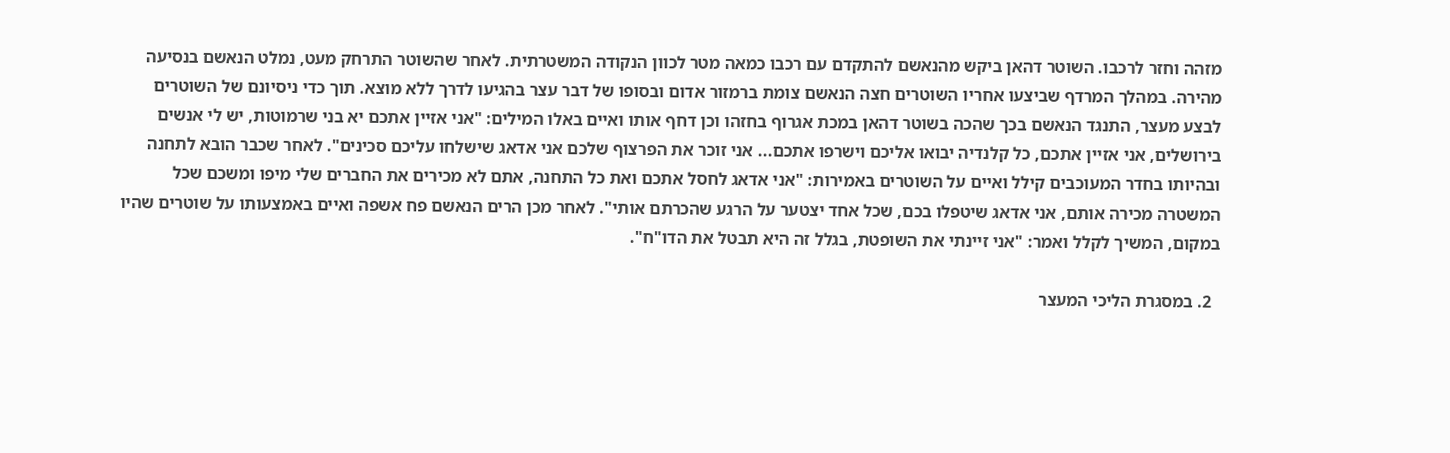מזהה וחזר לרכבו. השוטר דהאן ביקש מהנאשם להתקדם עם רכבו כמאה מטר לכוון הנקודה המשטרתית. לאחר שהשוטר התרחק מעט, נמלט הנאשם בנסיעה מהירה. במהלך המרדף שביצעו אחריו השוטרים חצה הנאשם צומת ברמזור אדום ובסופו של דבר עצר בהגיעו לדרך ללא מוצא. תוך כדי ניסיונם של השוטרים לבצע מעצר, התנגד הנאשם בכך שהכה בשוטר דהאן במכת אגרוף בחזהו וכן דחף אותו ואיים באלו המילים: "אני אזיין אתכם יא בני שרמוטות, יש לי אנשים בירושלים, אני אזיין אתכם, כל קלנדיה יבואו אליכם וישרפו אתכם... אני זוכר את הפרצוף שלכם אני אדאג שישלחו עליכם סכינים". לאחר שכבר הובא לתחנה ובהיותו בחדר המעוכבים קילל ואיים על השוטרים באמירות: "אני אדאג לחסל אתכם ואת כל התחנה, אתם לא מכירים את החברים שלי מיפו ומשכם שכל המשטרה מכירה אותם, אני אדאג שיטפלו בכם, שכל אחד יצטער על הרגע שהכרתם אותי". לאחר מכן הרים הנאשם פח אשפה ואיים באמצעותו על שוטרים שהיו במקום, המשיך לקלל ואמר: "אני זיינתי את השופטת, בגלל זה היא תבטל את הדו"ח".

  2. במסגרת הליכי המעצר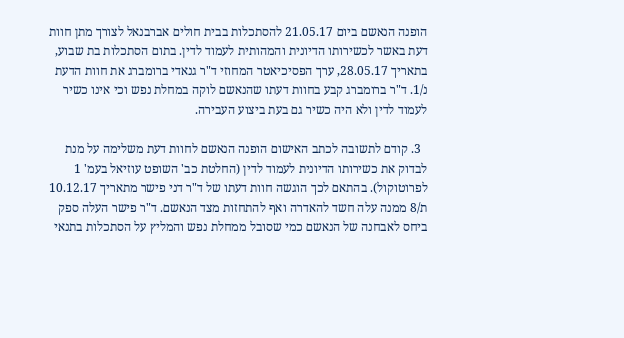הופנה הנאשם ביום 21.05.17 להסתכלות בבית חולים אברבנאל לצורך מתן חוות דעת באשר לכשירותו הדיונית והמהותית לעמוד לדין. בתום הסתכלות בת שבוע, בתאריך 28.05.17, ערך הפסיכיאטר המחוזי ד"ר גנאדי ברומברג את חוות הדעת נ/1. ד"ר ברומברג קבע בחוות דעתו שהנאשם לוקה במחלת נפש וכי אינו כשיר לעמוד לדין ולא היה כשיר גם בעת ביצוע העבירה.

  3. קודם לתשובה לכתב האישום הופנה הנאשם לחוות דעת משלימה על מנת לבדוק את כשירותו הדיונית לעמוד לדין (החלטת כב' השופט עוזיאל בעמ' 1 לפרוטוקול). בהתאם לכך הוגשה חוות דעתו של ד"ר דני פישר מתאריך 10.12.17 ת/8 ממנה עלה חשד להאדרה ואף להתחזות מצד הנאשם. ד"ר פישר העלה ספק ביחס לאבחנה של הנאשם כמי שסובל ממחלת נפש והמליץ על הסתכלות בתנאי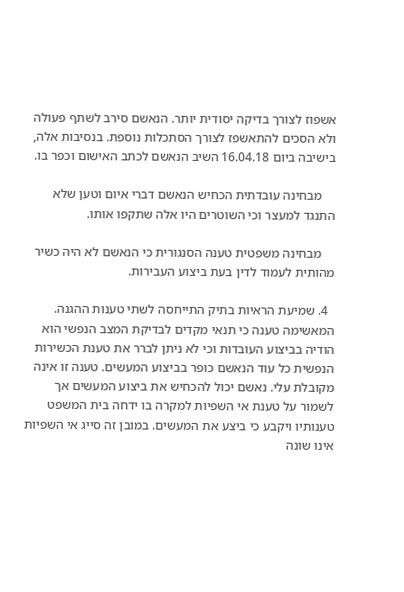אשפוז לצורך בדיקה יסודית יותר. הנאשם סירב לשתף פעולה ולא הסכים להתאשפז לצורך הסתכלות נוספת. בנסיבות אלה, בישיבה ביום 16.04.18 השיב הנאשם לכתב האישום וכפר בו.

    מבחינה עובדתית הכחיש הנאשם דברי איום וטען שלא התנגד למעצר וכי השוטרים היו אלה שתקפו אותו.

    מבחינה משפטית טענה הסנגורית כי הנאשם לא היה כשיר מהותית לעמוד לדין בעת ביצוע העבירות.

  4. שמיעת הראיות בתיק התייחסה לשתי טענות ההגנה. המאשימה טענה כי תנאי מקדים לבדיקת המצב הנפשי הוא הודיה בביצוע העובדות וכי לא ניתן לברר את טענת הכשירות הנפשית כל עוד הנאשם כופר בביצוע המעשים. טענה זו אינה מקובלת עלי. נאשם יכול להכחיש את ביצוע המעשים אך לשמור על טענת אי השפיות למקרה בו ידחה בית המשפט טענותיו ויקבע כי ביצע את המעשים. במובן זה סייג אי השפיות אינו שונה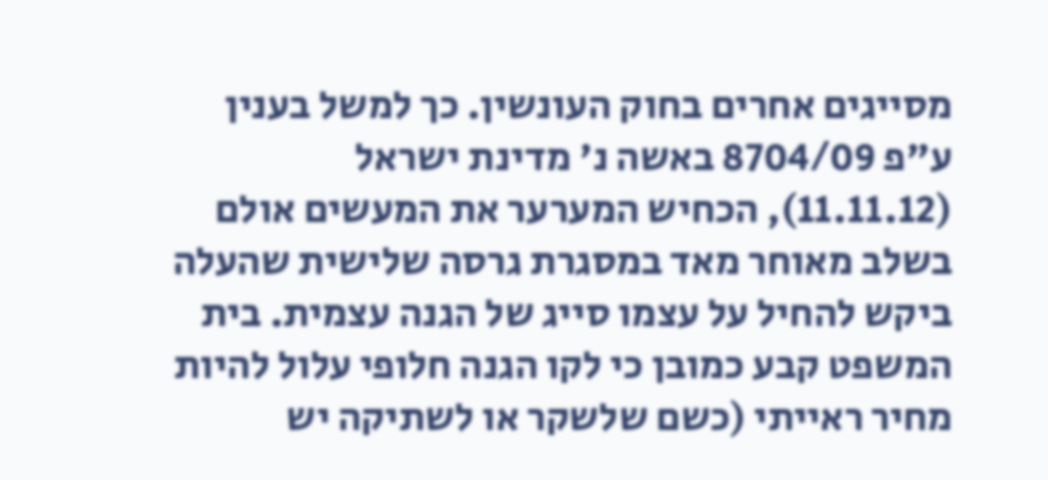מסייגים אחרים בחוק העונשין. כך למשל בענין ע"פ 8704/09 באשה נ' מדינת ישראל (11.11.12), הכחיש המערער את המעשים אולם בשלב מאוחר מאד במסגרת גרסה שלישית שהעלה ביקש להחיל על עצמו סייג של הגנה עצמית. בית המשפט קבע כמובן כי לקו הגנה חלופי עלול להיות מחיר ראייתי (כשם שלשקר או לשתיקה יש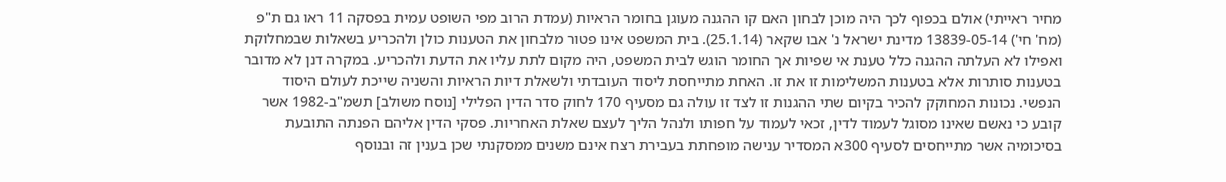מחיר ראייתי) אולם בכפוף לכך היה מוכן לבחון האם קו ההגנה מעוגן בחומר הראיות (עמדת הרוב מפי השופט עמית בפסקה 11 ראו גם ת"פ (מח' חי') 13839-05-14 מדינת ישראל נ' אבו שקאר (25.1.14). בית המשפט אינו פטור מלבחון את הטענות כולן ולהכריע בשאלות שבמחלוקת ואפילו לא העלתה ההגנה כלל טענת אי שפיות אך החומר הוגש לבית המשפט, היה מקום לתת עליו את הדעת ולהכריע. במקרה דנן לא מדובר בטענות סותרות אלא בטענות המשלימות זו את זו. האחת מתייחסת ליסוד העובדתי ולשאלת דיות הראיות והשניה שייכת לעולם היסוד הנפשי. נכונות המחוקק להכיר בקיום שתי ההגנות זו לצד זו עולה גם מסעיף 170 לחוק סדר הדין הפלילי [נוסח משולב] תשמ"ב-1982 אשר קובע כי נאשם שאינו מסוגל לעמוד לדין, זכאי לעמוד על חפותו ולנהל הליך לעצם שאלת האחריות. פסקי הדין אליהם הפנתה התובעת בסיכומיה אשר מתייחסים לסעיף 300א המסדיר ענישה מופחתת בעבירת רצח אינם משנים ממסקנתי שכן בענין זה ובנוסף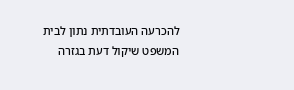להכרעה העובדתית נתון לבית המשפט שיקול דעת בגזרה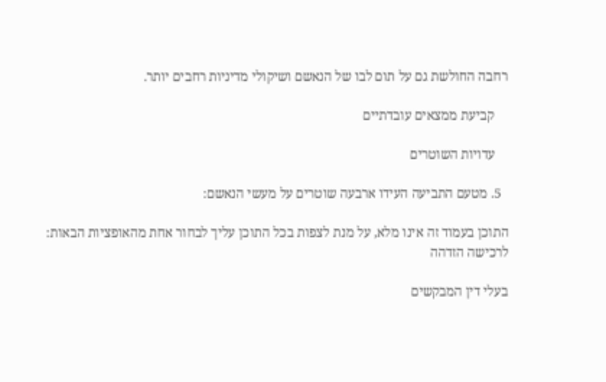רחבה החולשת גם על תום לבו של הנאשם ושיקולי מדיניות רחבים יותר.

    קביעת ממצאים עובדתיים

    עדויות השוטרים

  5. מטעם התביעה העידו ארבעה שוטרים על מעשי הנאשם:

התוכן בעמוד זה אינו מלא, על מנת לצפות בכל התוכן עליך לבחור אחת מהאופציות הבאות:
לרכישה הזדהה

בעלי דין המבקשים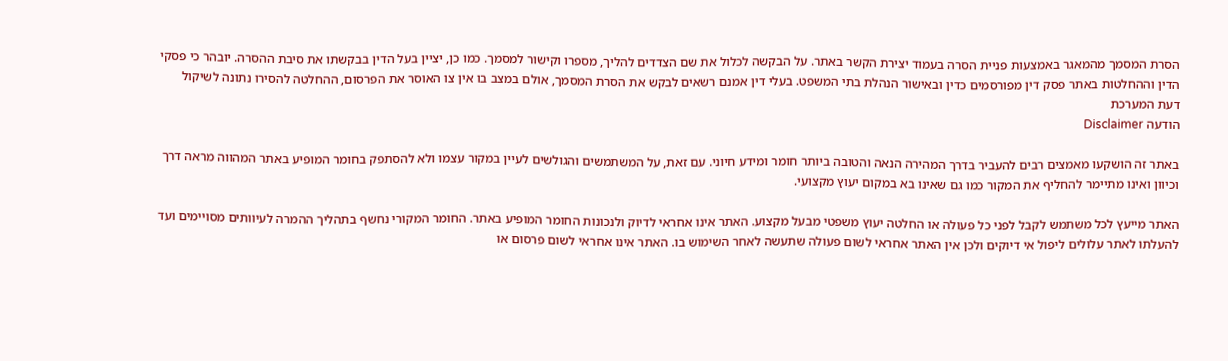הסרת המסמך מהמאגר באמצעות פניית הסרה בעמוד יצירת הקשר באתר. על הבקשה לכלול את שם הצדדים להליך, מספרו וקישור למסמך. כמו כן, יציין בעל הדין בבקשתו את סיבת ההסרה. יובהר כי פסקי הדין וההחלטות באתר פסק דין מפורסמים כדין ובאישור הנהלת בתי המשפט. בעלי דין אמנם רשאים לבקש את הסרת המסמך, אולם במצב בו אין צו האוסר את הפרסום, ההחלטה להסירו נתונה לשיקול דעת המערכת
הודעה Disclaimer

באתר זה הושקעו מאמצים רבים להעביר בדרך המהירה הנאה והטובה ביותר חומר ומידע חיוני. עם זאת, על המשתמשים והגולשים לעיין במקור עצמו ולא להסתפק בחומר המופיע באתר המהווה מראה דרך וכיוון ואינו מתיימר להחליף את המקור כמו גם שאינו בא במקום יעוץ מקצועי.

האתר מייעץ לכל משתמש לקבל לפני כל פעולה או החלטה יעוץ משפטי מבעל מקצוע. האתר אינו אחראי לדיוק ולנכונות החומר המופיע באתר. החומר המקורי נחשף בתהליך ההמרה לעיוותים מסויימים ועד להעלתו לאתר עלולים ליפול אי דיוקים ולכן אין האתר אחראי לשום פעולה שתעשה לאחר השימוש בו. האתר אינו אחראי לשום פרסום או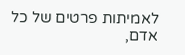לאמיתות פרטים של כל אדם,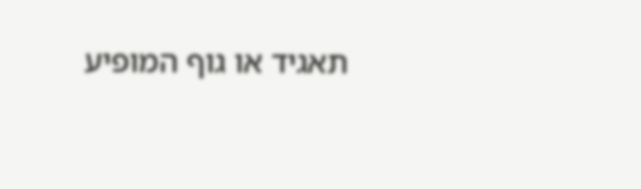תאגיד או גוף המופיע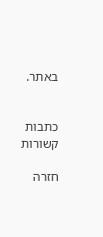באתר.


כתבות קשורות

חזרה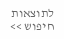לתוצאות חיפוש >>